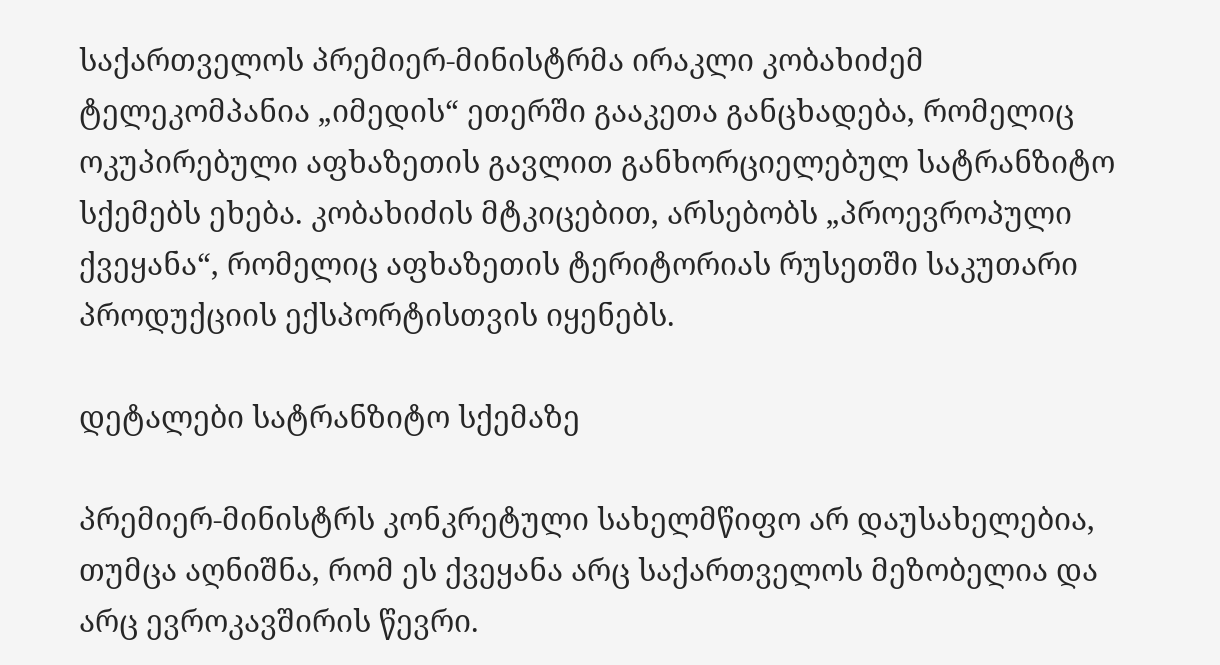საქართველოს პრემიერ-მინისტრმა ირაკლი კობახიძემ ტელეკომპანია „იმედის“ ეთერში გააკეთა განცხადება, რომელიც ოკუპირებული აფხაზეთის გავლით განხორციელებულ სატრანზიტო სქემებს ეხება. კობახიძის მტკიცებით, არსებობს „პროევროპული ქვეყანა“, რომელიც აფხაზეთის ტერიტორიას რუსეთში საკუთარი პროდუქციის ექსპორტისთვის იყენებს.

დეტალები სატრანზიტო სქემაზე

პრემიერ-მინისტრს კონკრეტული სახელმწიფო არ დაუსახელებია, თუმცა აღნიშნა, რომ ეს ქვეყანა არც საქართველოს მეზობელია და არც ევროკავშირის წევრი.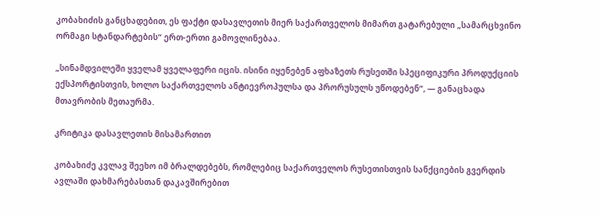კობახიძის განცხადებით, ეს ფაქტი დასავლეთის მიერ საქართველოს მიმართ გატარებული „სამარცხვინო ორმაგი სტანდარტების“ ერთ-ერთი გამოვლინებაა.

„სინამდვილეში ყველამ ყველაფერი იცის. ისინი იყენებენ აფხაზეთს რუსეთში სპეციფიკური პროდუქციის ექსპორტისთვის, ხოლო საქართველოს ანტიევროპულსა და პრორუსულს უწოდებენ“, — განაცხადა მთავრობის მეთაურმა.

კრიტიკა დასავლეთის მისამართით

კობახიძე კვლავ შეეხო იმ ბრალდებებს, რომლებიც საქართველოს რუსეთისთვის სანქციების გვერდის ავლაში დახმარებასთან დაკავშირებით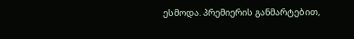ესმოდა. პრემიერის განმარტებით,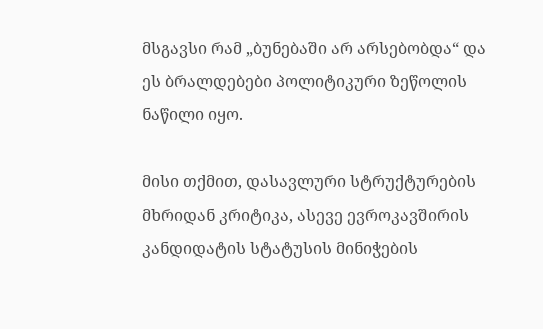მსგავსი რამ „ბუნებაში არ არსებობდა“ და ეს ბრალდებები პოლიტიკური ზეწოლის ნაწილი იყო.

მისი თქმით, დასავლური სტრუქტურების მხრიდან კრიტიკა, ასევე ევროკავშირის კანდიდატის სტატუსის მინიჭების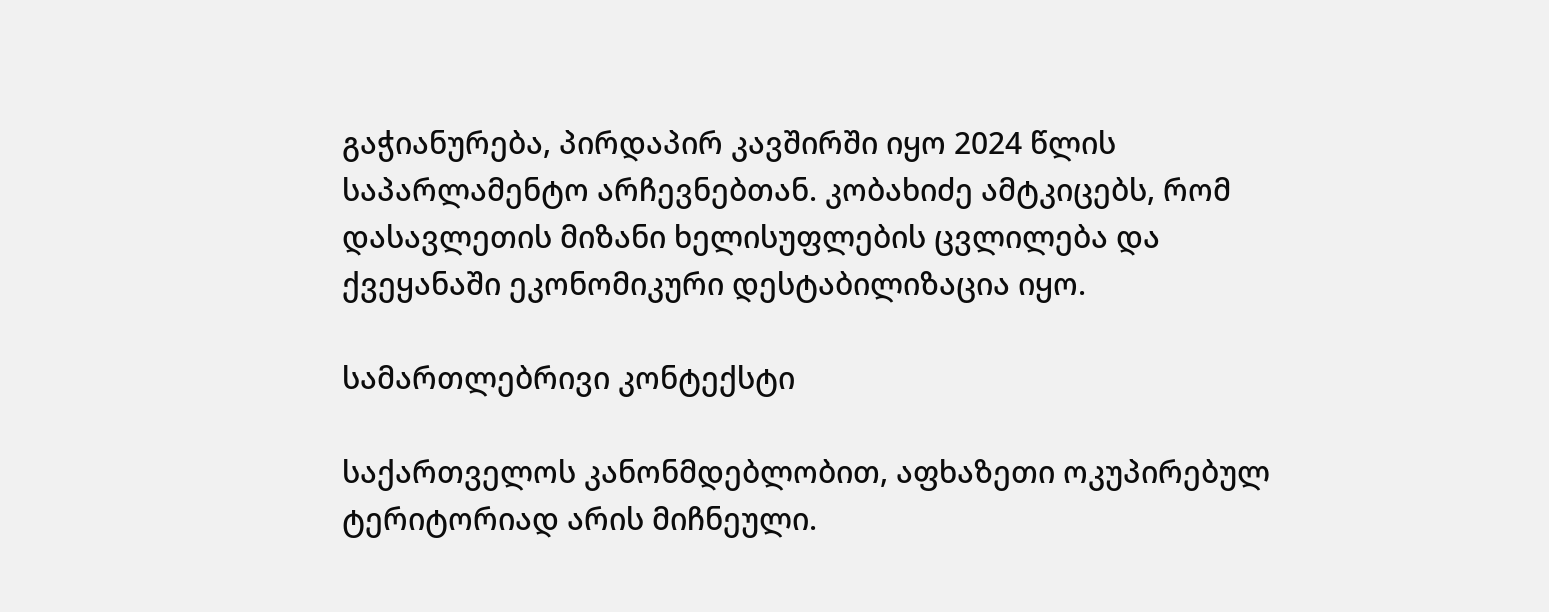გაჭიანურება, პირდაპირ კავშირში იყო 2024 წლის საპარლამენტო არჩევნებთან. კობახიძე ამტკიცებს, რომ დასავლეთის მიზანი ხელისუფლების ცვლილება და ქვეყანაში ეკონომიკური დესტაბილიზაცია იყო.

სამართლებრივი კონტექსტი

საქართველოს კანონმდებლობით, აფხაზეთი ოკუპირებულ ტერიტორიად არის მიჩნეული.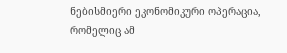ნებისმიერი ეკონომიკური ოპერაცია, რომელიც ამ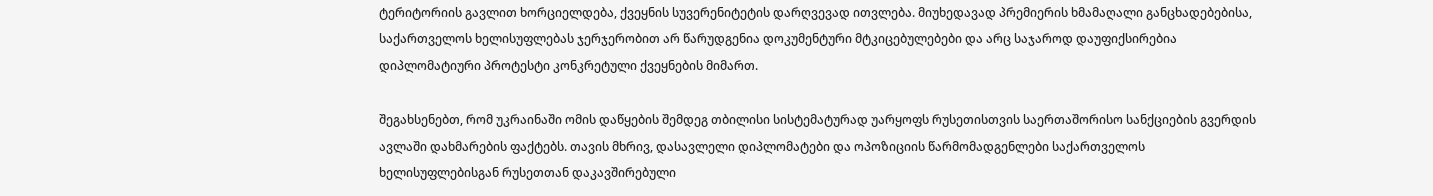ტერიტორიის გავლით ხორციელდება, ქვეყნის სუვერენიტეტის დარღვევად ითვლება. მიუხედავად პრემიერის ხმამაღალი განცხადებებისა, საქართველოს ხელისუფლებას ჯერჯერობით არ წარუდგენია დოკუმენტური მტკიცებულებები და არც საჯაროდ დაუფიქსირებია დიპლომატიური პროტესტი კონკრეტული ქვეყნების მიმართ.

შეგახსენებთ, რომ უკრაინაში ომის დაწყების შემდეგ თბილისი სისტემატურად უარყოფს რუსეთისთვის საერთაშორისო სანქციების გვერდის ავლაში დახმარების ფაქტებს. თავის მხრივ, დასავლელი დიპლომატები და ოპოზიციის წარმომადგენლები საქართველოს ხელისუფლებისგან რუსეთთან დაკავშირებული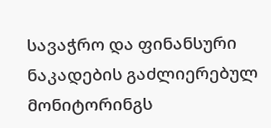სავაჭრო და ფინანსური ნაკადების გაძლიერებულ მონიტორინგს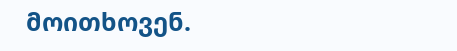მოითხოვენ.